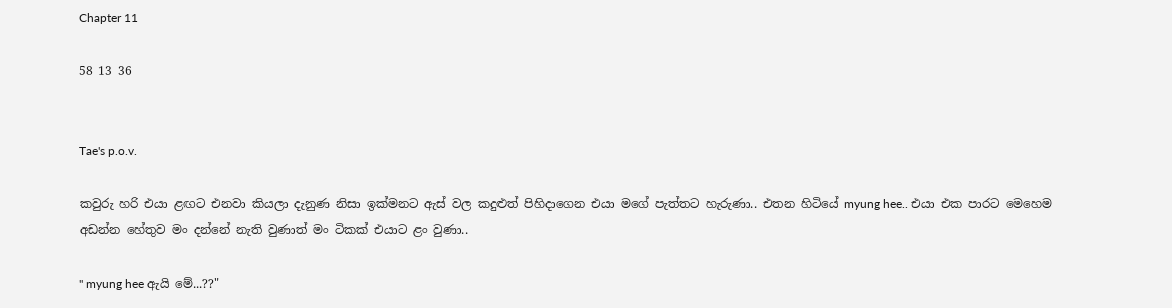Chapter 11

58 13 36


Tae's p.o.v.

කවුරු හරි එයා ළඟට එනවා කියලා දැනුණ නිසා ඉක්මනට ඇස් වල කදුළුත් පිහිදාගෙන එයා මගේ පැත්තට හැරුණා.. එතන හිටියේ myung hee.. එයා එක පාරට මෙහෙම අඩන්න හේතුව මං දන්නේ නැති වුණාත් මං ටිකක් එයාට ළං වුණා..

" myung hee ඇයි මේ...??"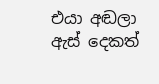එයා අඬලා ඇස් දෙකත්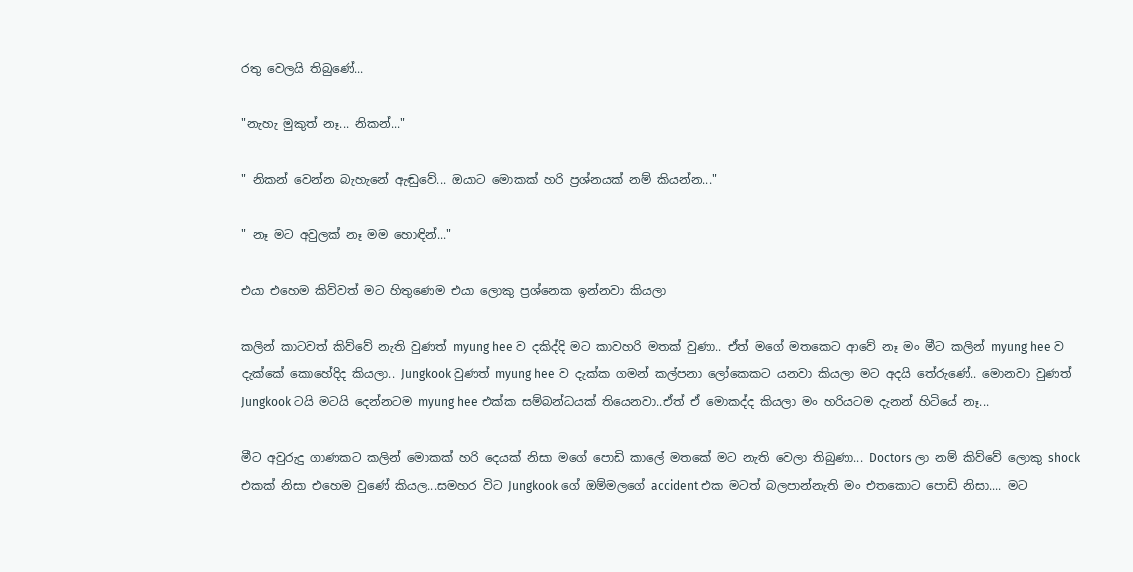රතු වෙලයි තිබුණේ...

"නැහැ මුකුත් නෑ... නිකන්..."

" නිකන් වෙන්න බැහැනේ ඇඬුවේ... ඔයාට මොකක් හරි ප්‍රශ්නයක් නම් කියන්න..."

" නෑ මට අවුලක් නෑ මම හොඳින්..."

එයා එහෙම කිව්වත් මට හිතුණෙම එයා ලොකු ප්‍රශ්නෙක ඉන්නවා කියලා

කලින් කාටවත් කිව්වේ නැති වුණත් myung hee ව දකිද්දි මට කාවහරි මතක් වුණා.. ඒත් මගේ මතකෙට ආවේ නෑ මං මීට කලින් myung hee ව දැක්කේ කොහේදිද කියලා.. Jungkook වුණත් myung hee ව දැක්ක ගමන් කල්පනා ලෝකෙකට යනවා කියලා මට අදයි තේරුණේ.. මොනවා වුණත් Jungkook ටයි මටයි දෙන්නටම myung hee එක්ක සම්බන්ධයක් තියෙනවා..ඒත් ඒ මොකද්ද කියලා මං හරියටම දැනන් හිටියේ නෑ...

මීට අවුරුදු ගාණකට කලින් මොකක් හරි දෙයක් නිසා මගේ පොඩි කාලේ මතකේ මට නැති වෙලා තිබුණා... Doctors ලා නම් කිව්වේ ලොකු shock එකක් නිසා එහෙම වුණේ කියල...සමහර විට Jungkook ගේ ඔම්මලගේ accident එක මටත් බලපාන්නැති මං එතකොට පොඩි නිසා.... මට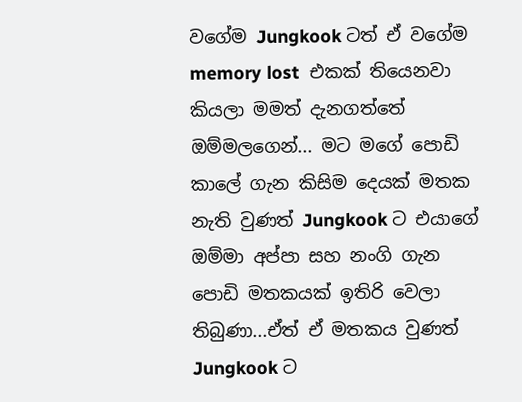වගේම Jungkook ටත් ඒ වගේම memory lost  එකක් තියෙනවා කියලා මමත් දැනගත්තේ ඔම්මලගෙන්... මට මගේ පොඩි කාලේ ගැන කිසිම දෙයක් මතක නැති වුණත් Jungkook ට එයාගේ ඔම්මා අප්පා සහ නංගි ගැන පොඩි මතකයක් ඉතිරි වෙලා තිබුණා...ඒත් ඒ මතකය වුණත් Jungkook ට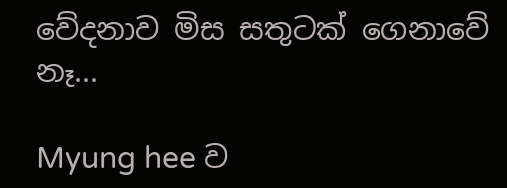වේදනාව මිස සතුටක් ගෙනාවේ නෑ...

Myung hee ව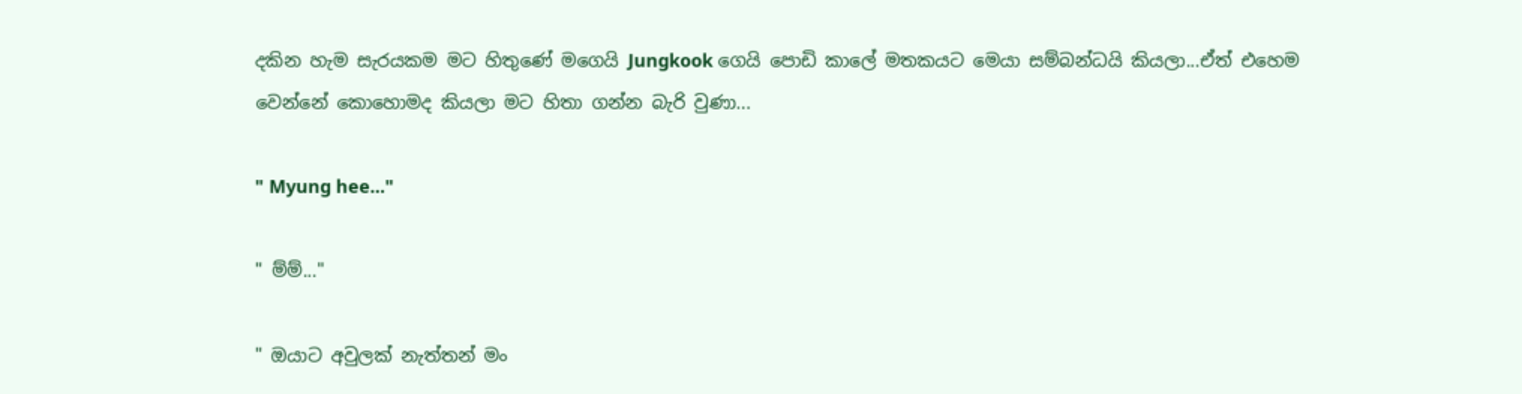දකින හැම සැරයකම මට හිතුණේ මගෙයි Jungkook ගෙයි පොඩි කාලේ මතකයට මෙයා සම්බන්ධයි කියලා...ඒත් එහෙම වෙන්නේ කොහොමද කියලා මට හිතා ගන්න බැරි වුණා...

" Myung hee..."

" ම්ම්..."

" ඔයාට අවුලක් නැත්තන් මං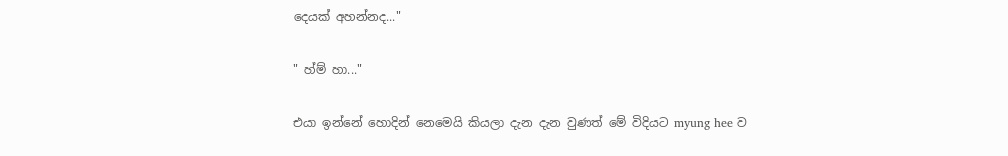දෙයක් අහන්නද..."

" හ්ම් හා..."

එයා ඉන්නේ හොදින් නෙමෙයි කියලා දැන දැන වුණත් මේ විදියට myung hee ව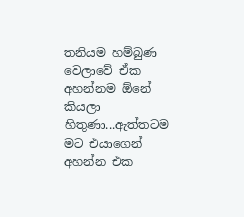තනියම හම්බුණ වෙලාවේ ඒක අහන්නම ඕනේ කියලා හිතුණා...ඇත්තටම මට එයාගෙන් අහන්න එක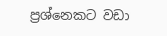ප්‍රශ්නෙකට වඩා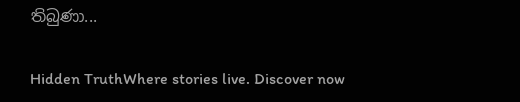තිබුණා...

Hidden TruthWhere stories live. Discover now